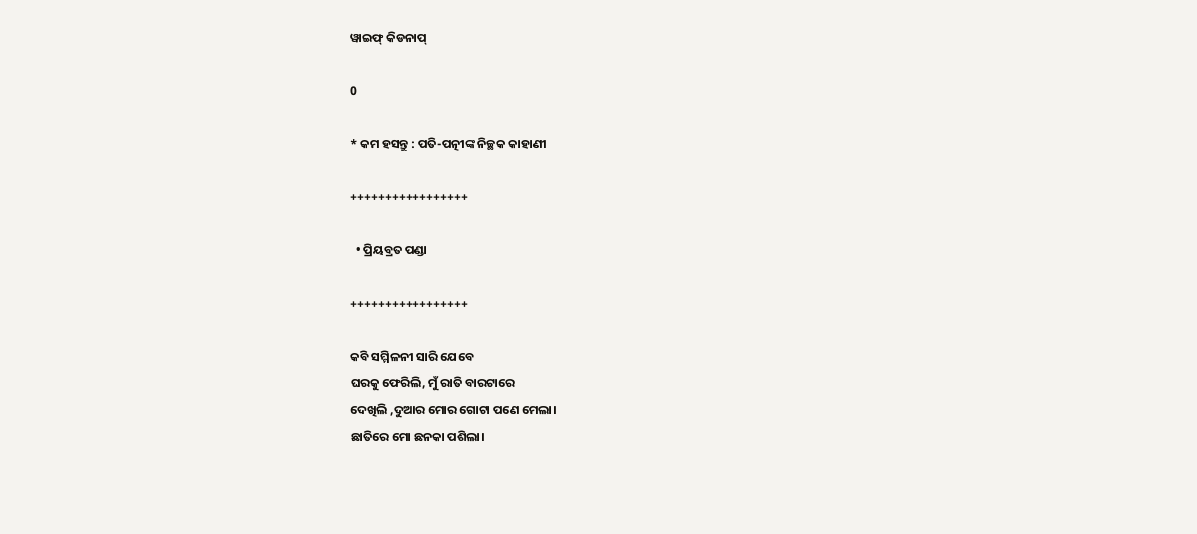ୱାଇଫ୍ କିଡନାପ୍

0

* କମ ହସନ୍ତୁ : ପତି-ପତ୍ନୀଙ୍କ ନିଚ୍ଛକ କାହାଣୀ

+++++++++++++++++

  • ପ୍ରିୟବ୍ରତ ପଣ୍ଡା

+++++++++++++++++

କବି ସମ୍ମିଳନୀ ସାରି ଯେବେ
ଘରକୁ ଫେରିଲି, ମୁଁ ରାତି ବାରଟାରେ
ଦେଖିଲି ,ଦୁଆର ମୋର ଗୋଟା ପଣେ ମେଲା।
ଛାତିରେ ମୋ ଛନକା ପଶିଲା।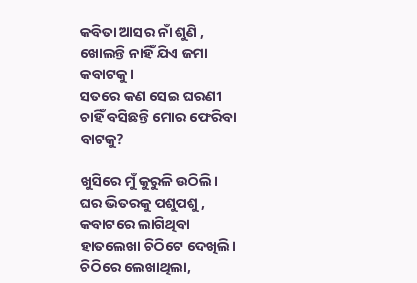କବିତା ଆସର ନାଁ ଶୁଣି ,
ଖୋଲନ୍ତି ନାହିଁ ଯିଏ ଜମା କବାଟକୁ।
ସତରେ କଣ ସେଇ ଘରଣୀ
ଚାହିଁ ବସିଛନ୍ତି ମୋର ଫେରିବା ବାଟକୁ?

ଖୁସିରେ ମୁଁ କୁରୁଳି ଉଠିଲି।
ଘର ଭିତରକୁ ପଶୁପଶୁ ,
କବାଟରେ ଲାଗିଥିବା
ହାତଲେଖା ଚିଠିଟେ ଦେଖିଲି।
ଚିଠିରେ ଲେଖାଥିଲା,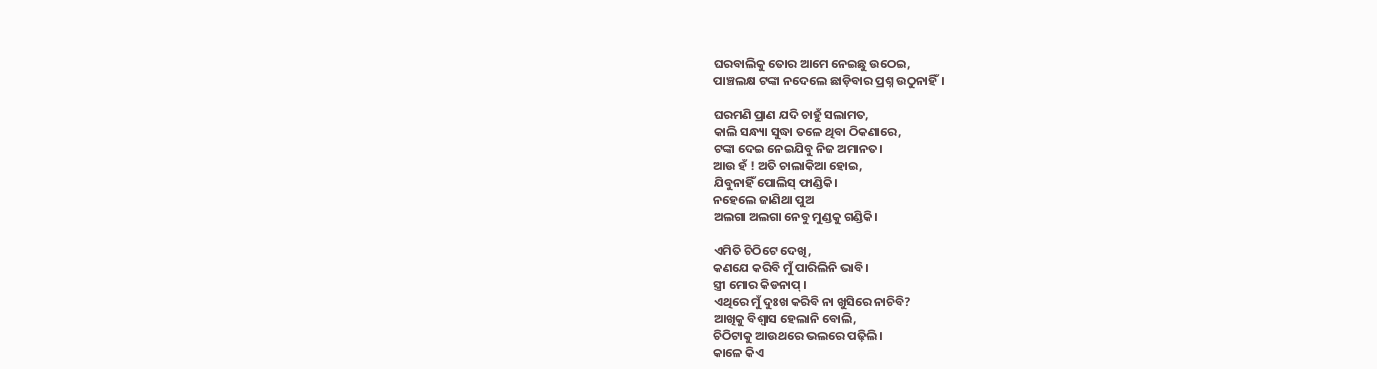ଘରବାଲିକୁ ତୋର ଆମେ ନେଇଛୁ ଉଠେଇ,
ପାଞ୍ଚଲକ୍ଷ ଟଙ୍କା ନଦେଲେ ଛାଡ଼ିବାର ପ୍ରଶ୍ନ ଉଠୁନାହିଁ।

ଘରମଣି ପ୍ରାଣ ଯଦି ଚାହୁଁ ସଲାମତ,
କାଲି ସନ୍ଧ୍ୟା ସୁଦ୍ଧା ତଳେ ଥିବା ଠିକଣାରେ,
ଟଙ୍କା ଦେଇ ନେଇଯିବୁ ନିଜ ଅମାନତ।
ଆଉ ହଁ ! ଅତି ଚାଲାକିଆ ହୋଇ,
ଯିବୁନାହିଁ ପୋଲିସ୍ ଫାଣ୍ଡିକି।
ନହେଲେ ଜାଣିଥା ପୁଅ
ଅଲଗା ଅଲଗା ନେବୁ ମୁଣ୍ଡକୁ ଗଣ୍ଡିକି।

ଏମିତି ଚିଠିଟେ ଦେଖି,
କଣଯେ କରିବି ମୁଁ ପାରିଲିନି ଭାବି।
ସ୍ତ୍ରୀ ମୋର କିଡନାପ୍ ।
ଏଥିରେ ମୁଁ ଦୁଃଖ କରିବି ନା ଖୁସିରେ ନାଚିବି?
ଆଖିକୁ ବିଶ୍ବାସ ହେଲାନି ବୋଲି,
ଚିଠିଟାକୁ ଆଉଥରେ ଭଲରେ ପଢ଼ିଲି।
କାଳେ କିଏ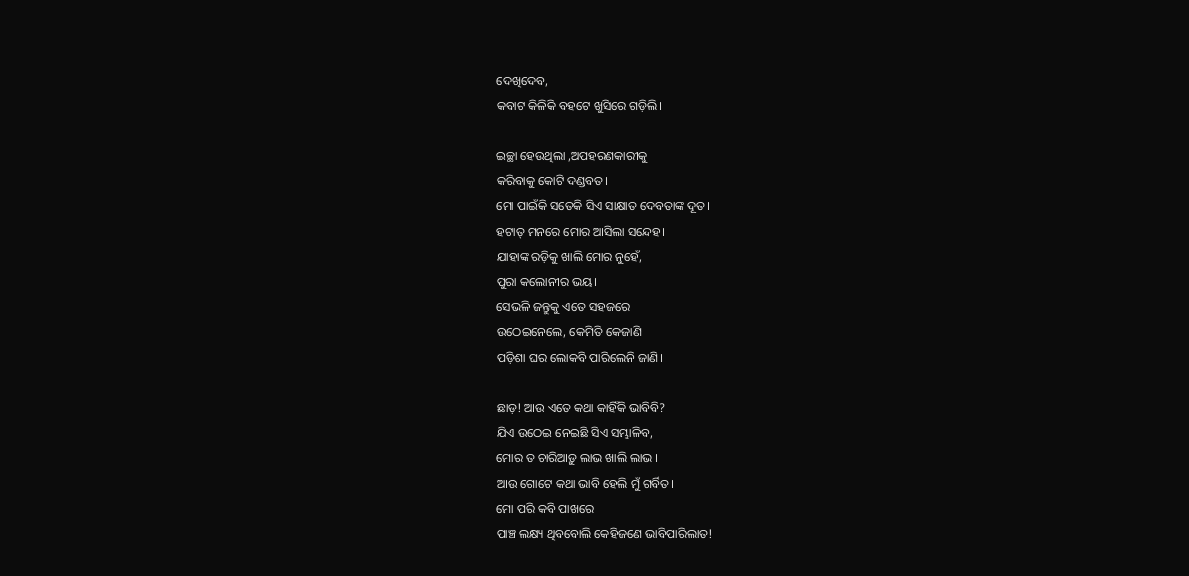ଦେଖିଦେବ,
କବାଟ କିଳିକି ବହଟେ ଖୁସିରେ ଗଡ଼ିଲି।

ଇଚ୍ଛା ହେଉଥିଲା ,ଅପହରଣକାରୀକୁ
କରିବାକୁ କୋଟି ଦଣ୍ଡବତ।
ମୋ ପାଇଁକି ସତେକି ସିଏ ସାକ୍ଷାତ ଦେବତାଙ୍କ ଦୂତ।
ହଟାତ୍ ମନରେ ମୋର ଆସିଲା ସନ୍ଦେହ।
ଯାହାଙ୍କ ରଡ଼ିକୁ ଖାଲି ମୋର ନୁହେଁ,
ପୁରା କଲୋନୀର ଭୟ।
ସେଭଳି ଜନ୍ତୁକୁ ଏତେ ସହଜରେ
ଉଠେଇନେଲେ, କେମିତି କେଜାଣି
ପଡ଼ିଶା ଘର ଲୋକବି ପାରିଲେନି ଜାଣି।

ଛାଡ଼! ଆଉ ଏତେ କଥା କାହିଁକି ଭାବିବି?
ଯିଏ ଉଠେଇ ନେଇଛି ସିଏ ସମ୍ଭାଳିବ,
ମୋର ତ ଚାରିଆଡ଼ୁ ଲାଭ ଖାଲି ଲାଭ ।
ଆଉ ଗୋଟେ କଥା ଭାବି ହେଲି ମୁଁ ଗର୍ବିତ।
ମୋ ପରି କବି ପାଖରେ
ପାଞ୍ଚ ଲକ୍ଷ୍ୟ ଥିବବୋଲି କେହିଜଣେ ଭାବିପାରିଲାତ!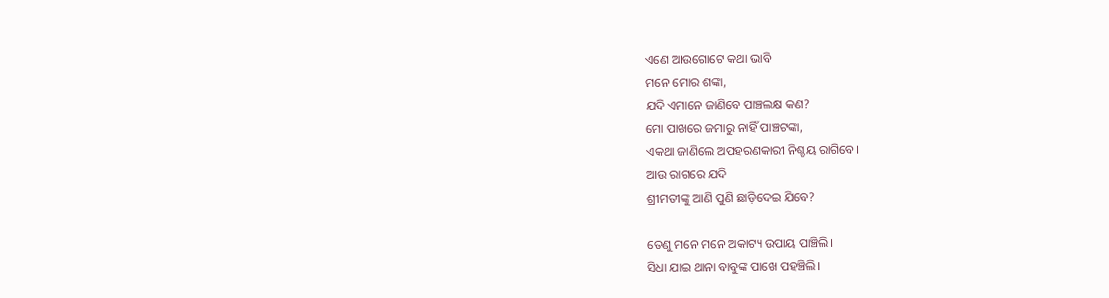ଏଣେ ଆଉଗୋଟେ କଥା ଭାବି
ମନେ ମୋର ଶଙ୍କା,
ଯଦି ଏମାନେ ଜାଣିବେ ପାଞ୍ଚଲକ୍ଷ କଣ?
ମୋ ପାଖରେ ଜମାରୁ ନାହିଁ ପାଞ୍ଚଟଙ୍କା,
ଏକଥା ଜାଣିଲେ ଅପହରଣକାରୀ ନିଶ୍ଚୟ ରାଗିବେ।
ଆଉ ରାଗରେ ଯଦି
ଶ୍ରୀମତୀଙ୍କୁ ଆଣି ପୁଣି ଛାଡ଼ିଦେଇ ଯିବେ?

ତେଣୁ ମନେ ମନେ ଅକାଟ୍ୟ ଉପାୟ ପାଞ୍ଚିଲି।
ସିଧା ଯାଇ ଥାନା ବାବୁଙ୍କ ପାଖେ ପହଞ୍ଚିଲି।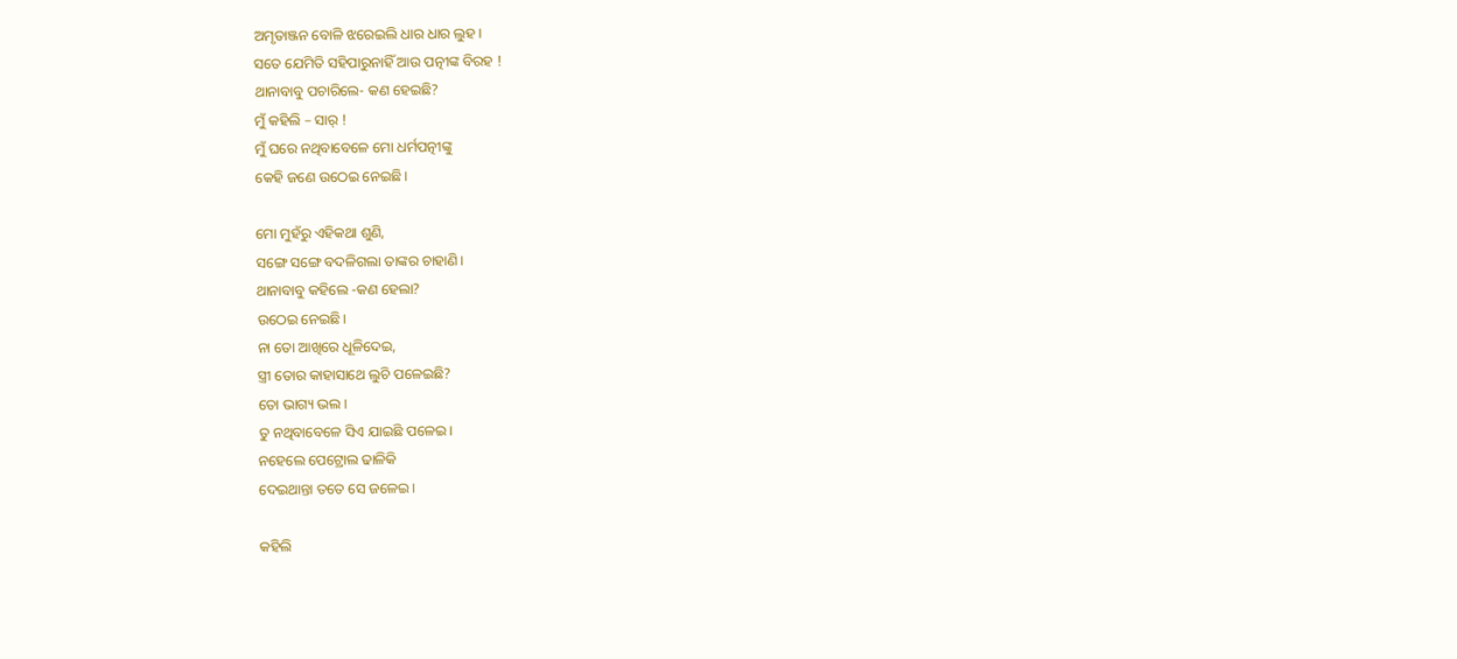ଅମୃତାଞ୍ଜନ ବୋଳି ଝରେଇଲି ଧାର ଧାର ଲୁହ।
ସତେ ଯେମିତି ସହିପାରୁନାହିଁ ଆଉ ପତ୍ନୀଙ୍କ ବିରହ !
ଥାନାବାବୁ ପଚାରିଲେ- କଣ ହେଇଛି?
ମୁଁ କହିଲି – ସାର୍ !
ମୁଁ ଘରେ ନଥିବାବେଳେ ମୋ ଧର୍ମପତ୍ନୀଙ୍କୁ
କେହି ଜଣେ ଉଠେଇ ନେଇଛି।

ମୋ ମୁହଁରୁ ଏହିକଥା ଶୁଣି,
ସଙ୍ଗେ ସଙ୍ଗେ ବଦଳିଗଲା ତାଙ୍କର ଚାହାଣି।
ଥାନାବାବୁ କହିଲେ -କଣ ହେଲା?
ଉଠେଇ ନେଇଛି।
ନା ତୋ ଆଖିରେ ଧୂଳିଦେଇ,
ସ୍ତ୍ରୀ ତୋର କାହାସାଥେ ଲୁଚି ପଳେଇଛି?
ତୋ ଭାଗ୍ୟ ଭଲ।
ତୁ ନଥିବାବେଳେ ସିଏ ଯାଇଛି ପଳେଇ।
ନହେଲେ ପେଟ୍ରୋଲ ଢାଳିକି
ଦେଇଥାନ୍ତା ତତେ ସେ ଜଳେଇ।

କହିଲି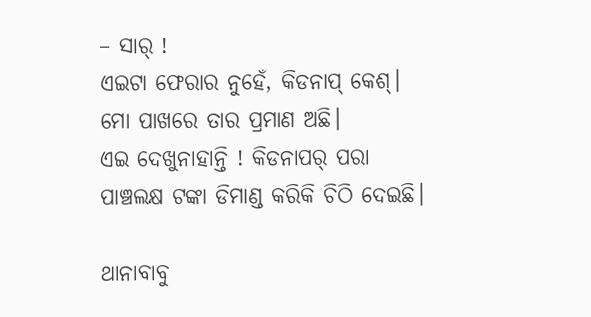– ସାର୍ !
ଏଇଟା ଫେରାର ନୁହେଁ, କିଡନାପ୍ କେଶ୍।
ମୋ ପାଖରେ ତାର ପ୍ରମାଣ ଅଛି।
ଏଇ ଦେଖୁନାହାନ୍ତି ! କିଡନାପର୍ ପରା
ପାଞ୍ଚଲକ୍ଷ ଟଙ୍କା ଡିମାଣ୍ଡ କରିକି ଚିଠି ଦେଇଛି।

ଥାନାବାବୁ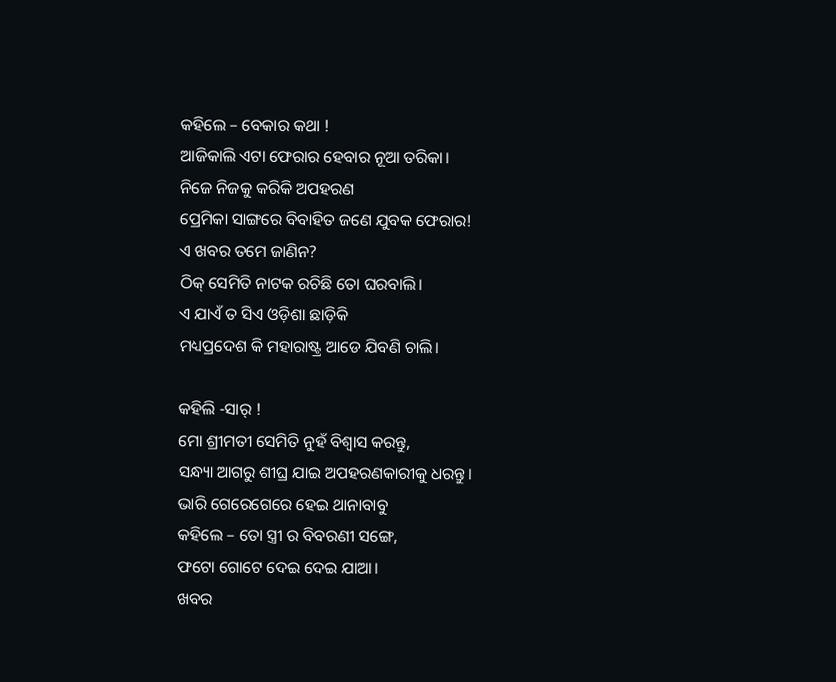କହିଲେ – ବେକାର କଥା !
ଆଜିକାଲି ଏଟା ଫେରାର ହେବାର ନୂଆ ତରିକା।
ନିଜେ ନିଜକୁ କରିକି ଅପହରଣ
ପ୍ରେମିକା ସାଙ୍ଗରେ ବିବାହିତ ଜଣେ ଯୁବକ ଫେରାର!
ଏ ଖବର ତମେ ଜାଣିନ?
ଠିକ୍ ସେମିତି ନାଟକ ରଚିଛି ତୋ ଘରବାଲି।
ଏ ଯାଏଁ ତ ସିଏ ଓଡ଼ିଶା ଛାଡ଼ିକି
ମଧ୍ୟପ୍ରଦେଶ କି ମହାରାଷ୍ଟ୍ର ଆଡେ ଯିବଣି ଚାଲି।

କହିଲି -ସାର୍ !
ମୋ ଶ୍ରୀମତୀ ସେମିତି ନୁହଁ ବିଶ୍ବାସ କରନ୍ତୁ,
ସନ୍ଧ୍ୟା ଆଗରୁ ଶୀଘ୍ର ଯାଇ ଅପହରଣକାରୀକୁ ଧରନ୍ତୁ।
ଭାରି ଗେରେଗେରେ ହେଇ ଥାନାବାବୁ
କହିଲେ – ତୋ ସ୍ତ୍ରୀ ର ବିବରଣୀ ସଙ୍ଗେ,
ଫଟୋ ଗୋଟେ ଦେଇ ଦେଇ ଯାଆ।
ଖବର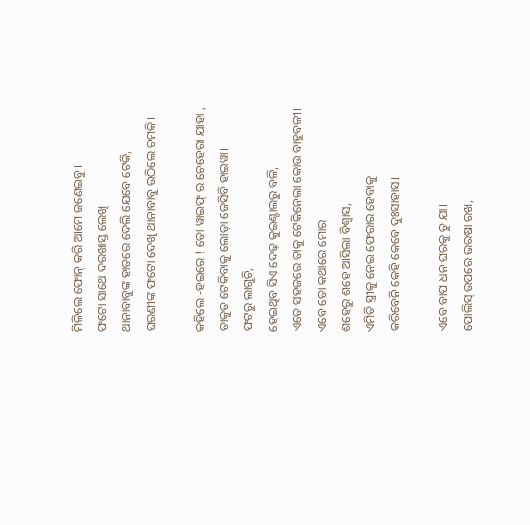ମିଳିଲେ ଫୋନ୍ କରି ଆମେ ଜଣେଇବୁ।
ଫଟୋ ସାଥେ ଦରଖାସ୍ତ ଲେଖି
ଥାନାବାବୁଙ୍କ ହାତରେ ଦେଲି ଯେବେ ଟେକି,
ଘରଣୀଙ୍କ ଫଟୋ ଦେଖି ଥାନାବାବୁ ଉଠିଲେ ଚମକି।

କହିଲେ -ହଇରେ ! ତୋ ୱାଇଫ୍ ର ଚେହେରା ଯାହା ,
ତାକୁତ ଟେକିବାକୁ ଲୋଡ଼ା ଜେସିବି ହାଇୱା।
ଫଟରୁ ଲାଗୁଚି,
ହେଇଥିବ ସିଏ ଦେଢ଼ କୁଇଣ୍ଟାଲରୁ ବଳି,
ଏତେ ସହଜରେ ତାକୁ ଟେକିନେଲା କୋଉ ବାହୁବଳୀ।
ଏବେ ତୋ କଥାରେ ମୋର
ଶହେରୁ ଶହେ ଆସିଲା ବିଶ୍ବାସ,
ଏମିତି ସ୍ତ୍ରୀକୁ ନେଇ ଫେରାର ହେବାକୁ
କରିବେନି କେହି କେବେ ଦୁଃସାହାସ।

ଏବେ ବାପ ଧନ ଘରକୁ ତୁ ଯା।
ପୋଲିସ୍ ଉପରେ ଭରଷା ରଖ,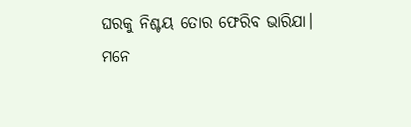ଘରକୁ ନିଶ୍ଚୟ ତୋର ଫେରିବ ଭାରିଯା।
ମନେ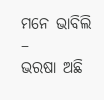ମନେ ଭାବିଲି –
ଭରଷା ଅଛି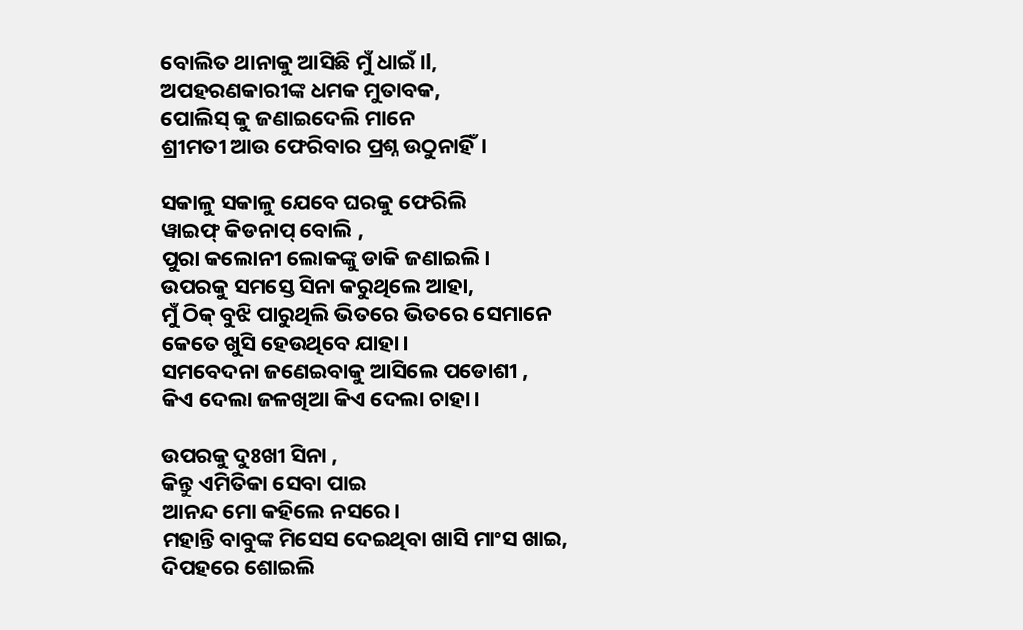ବୋଲିତ ଥାନାକୁ ଆସିଛି ମୁଁ ଧାଇଁ।l,
ଅପହରଣକାରୀଙ୍କ ଧମକ ମୁତାବକ,
ପୋଲିସ୍ କୁ ଜଣାଇଦେଲି ମାନେ
ଶ୍ରୀମତୀ ଆଉ ଫେରିବାର ପ୍ରଶ୍ନ ଉଠୁନାହିଁ।

ସକାଳୁ ସକାଳୁ ଯେବେ ଘରକୁ ଫେରିଲି
ୱାଇଫ୍ କିଡନାପ୍ ବୋଲି ,
ପୁରା କଲୋନୀ ଲୋକଙ୍କୁ ଡାକି ଜଣାଇଲି।
ଉପରକୁ ସମସ୍ତେ ସିନା କରୁଥିଲେ ଆହା,
ମୁଁ ଠିକ୍ ବୁଝି ପାରୁଥିଲି ଭିତରେ ଭିତରେ ସେମାନେ
କେତେ ଖୁସି ହେଉଥିବେ ଯାହା।
ସମବେଦନା ଜଣେଇବାକୁ ଆସିଲେ ପଡୋଶୀ ,
କିଏ ଦେଲା ଜଳଖିଆ କିଏ ଦେଲା ଚାହା।

ଉପରକୁ ଦୁଃଖୀ ସିନା ,
କିନ୍ତୁ ଏମିତିକା ସେବା ପାଇ
ଆନନ୍ଦ ମୋ କହିଲେ ନସରେ।
ମହାନ୍ତି ବାବୁଙ୍କ ମିସେସ ଦେଇଥିବା ଖାସି ମାଂସ ଖାଇ,
ଦିପହରେ ଶୋଇଲି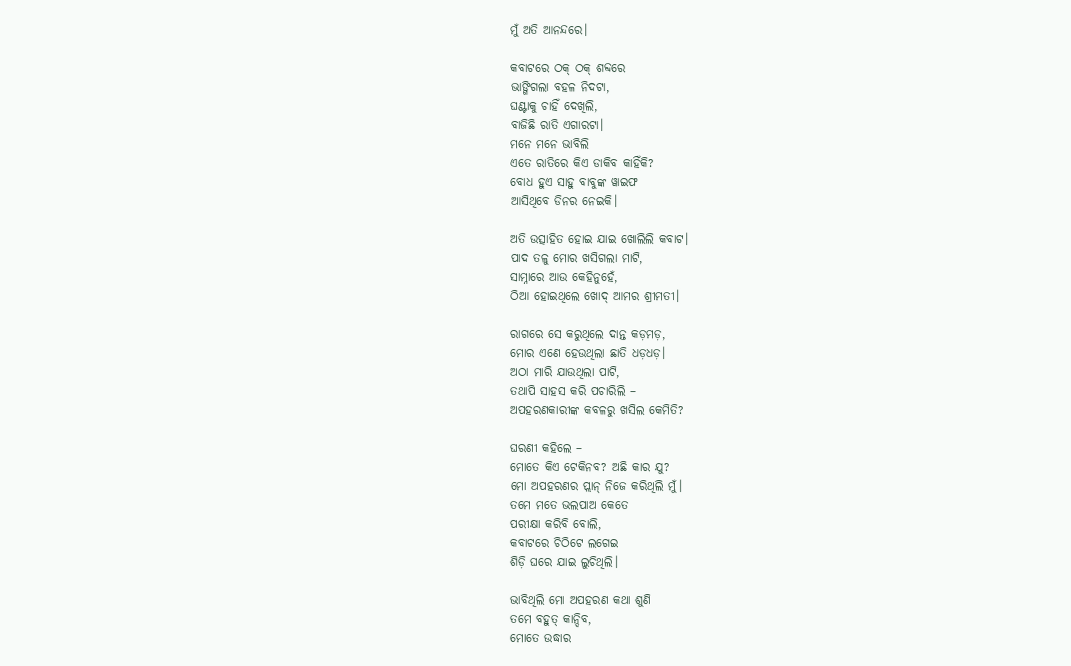ମୁଁ ଅତି ଆନନ୍ଦରେ।

କବାଟରେ ଠକ୍ ଠକ୍ ଶବ୍ଦରେ
ଭାଙ୍ଗିଗଲା ବହଳ ନିଦଟା,
ଘଣ୍ଟାକୁ ଚାହିଁ ଦେଖିଲି,
ବାଜିଛି ରାତି ଏଗାରଟା।
ମନେ ମନେ ଭାବିଲି
ଏତେ ରାତିରେ କିଏ ଡାକିବ କାହିଁକି?
ବୋଧ ହୁଏ ସାହୁ ବାବୁଙ୍କ ୱାଇଫ
ଆସିଥିବେ ଡିନର ନେଇକି।

ଅତି ଉତ୍ସାହିତ ହୋଇ ଯାଇ ଖୋଲିଲି କବାଟ।
ପାଦ ତଳୁ ମୋର ଖସିଗଲା ମାଟି,
ସାମ୍ନାରେ ଆଉ କେହିନୁହେଁ,
ଠିଆ ହୋଇଥିଲେ ଖୋଦ୍ ଆମର ଶ୍ରୀମତୀ।

ରାଗରେ ସେ କରୁଥିଲେ ଦାନ୍ତ କଡ଼ମଡ଼,
ମୋର ଏଣେ ହେଉଥିଲା ଛାତି ଧଡ଼ଧଡ଼।
ଅଠା ମାରି ଯାଉଥିଲା ପାଟି,
ତଥାପି ସାହସ କରି ପଚାରିଲି –
ଅପହରଣକାରୀଙ୍କ କବଳରୁ ଖସିଲ କେମିତି?

ଘରଣୀ କହିଲେ –
ମୋତେ କିଏ ଟେକିନବ? ଅଛି କାର ଯୁ?
ମୋ ଅପହରଣର ପ୍ଲାନ୍ ନିଜେ କରିଥିଲି ମୁଁ।
ତମେ ମତେ ଭଲପାଅ କେତେ
ପରୀକ୍ଷା କରିବି ବୋଲି,
କବାଟରେ ଚିଠିଟେ ଲଗେଇ
ଶିଡ଼ି ଘରେ ଯାଇ ଲୁଚିଥିଲି।

ଭାବିଥିଲି ମୋ ଅପହରଣ କଥା ଶୁଣି
ତମେ ବହୁତ୍ କାନ୍ଦିବ,
ମୋତେ ଉଦ୍ଧାର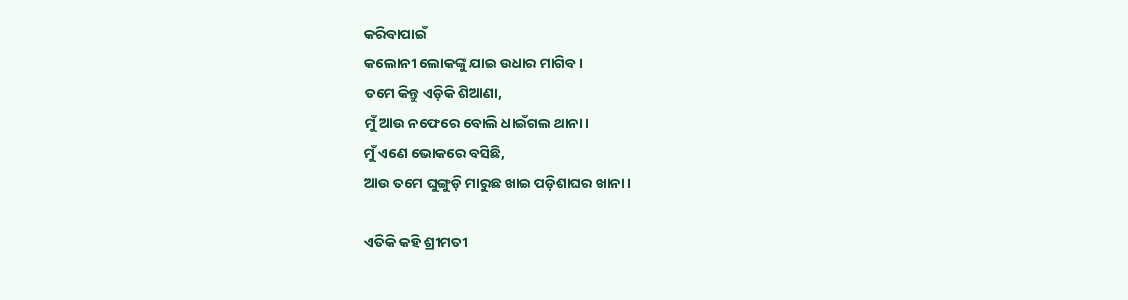କରିବାପାଇଁ
କଲୋନୀ ଲୋକଙ୍କୁ ଯାଇ ଉଧାର ମାଗିବ।
ତମେ କିନ୍ତୁ ଏଡ଼ିକି ଶିଆଣା,
ମୁଁ ଆଉ ନଫେରେ ବୋଲି ଧାଇଁଗଲ ଥାନା।
ମୁଁ ଏଣେ ଭୋକରେ ବସିଛି,
ଆଉ ତମେ ଘୁଙ୍ଗୁଡ଼ି ମାରୁଛ ଖାଇ ପଡ଼ିଶାଘର ଖାନା।

ଏତିକି କହି ଶ୍ରୀମତୀ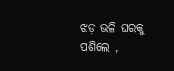ଝଡ଼ ଭଳି ଘରକୁ ପଶିଲେ ,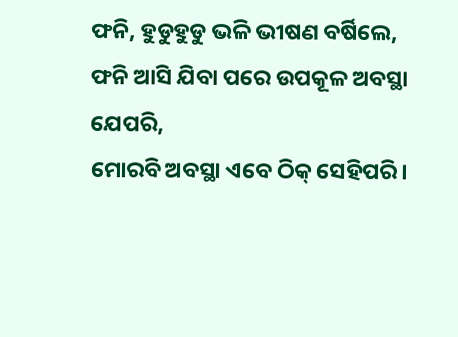ଫନି, ହୁଡୁହୁଡୁ ଭଳି ଭୀଷଣ ବର୍ଷିଲେ,
ଫନି ଆସି ଯିବା ପରେ ଉପକୂଳ ଅବସ୍ଥା ଯେପରି,
ମୋରବି ଅବସ୍ଥା ଏବେ ଠିକ୍ ସେହିପରି।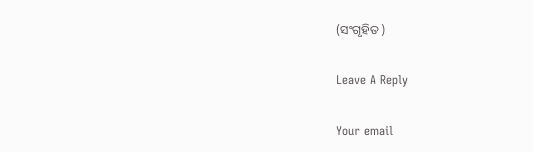(ସଂଗୃହିତ )

Leave A Reply

Your email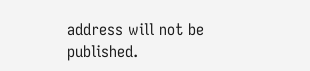address will not be published.